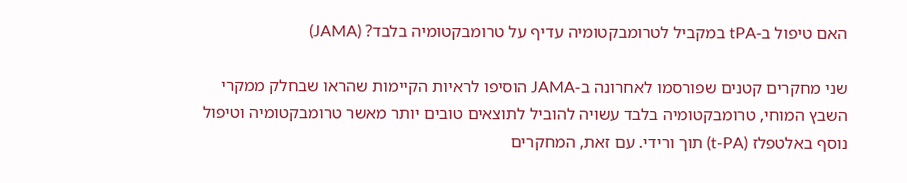האם טיפול ב-tPA במקביל לטרומבקטומיה עדיף על טרומבקטומיה בלבד? (JAMA)

שני מחקרים קטנים שפורסמו לאחרונה ב-JAMA הוסיפו לראיות הקיימות שהראו שבחלק ממקרי השבץ המוחי, טרומבקטומיה בלבד עשויה להוביל לתוצאים טובים יותר מאשר טרומבקטומיה וטיפול נוסף באלטפלז (t-PA) תוך ורידי. עם זאת, המחקרים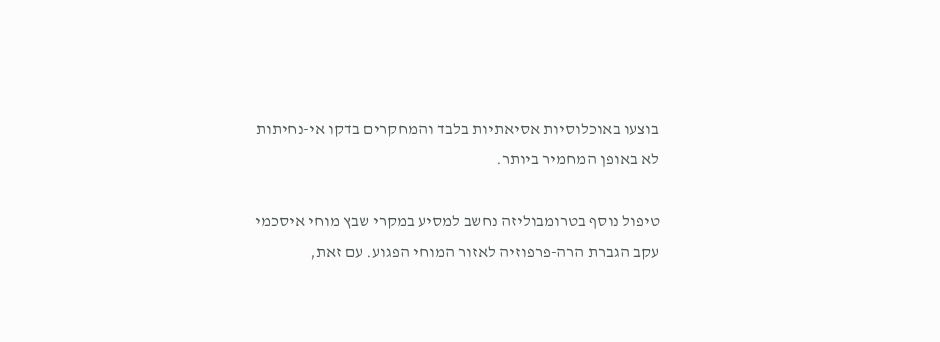בוצעו באוכלוסיות אסיאתיות בלבד והמחקרים בדקו אי-נחיתות לא באופן המחמיר ביותר.

טיפול נוסף בטרומבוליזה נחשב למסיע במקרי שבץ מוחי איסכמי עקב הגברת הרה-פרפוזיה לאזור המוחי הפגוע. עם זאת,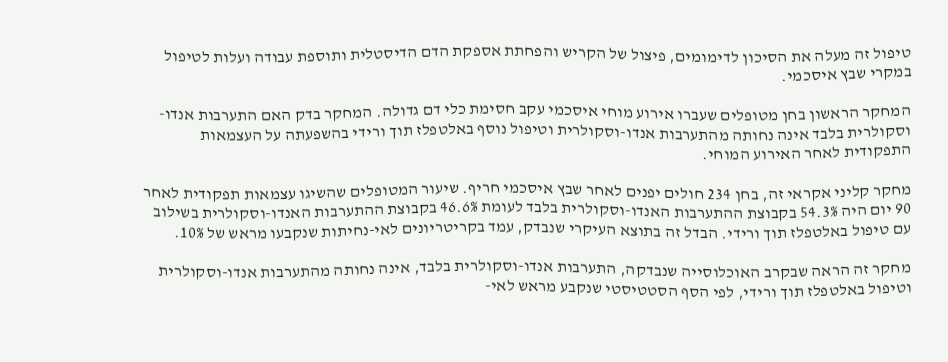טיפול זה מעלה את הסיכון לדימומים, פיצול של הקריש והפחתת אספקת הדם הדיסטלית ותוספת עבודה ועלות לטיפול במקרי שבץ איסכמי.

המחקר הראשון בחן מטופלים שעברו אירוע מוחי איסכמי עקב חסימת כלי דם גדולה. המחקר בדק האם התערבות אנדו-וסקולרית בלבד אינה נחותה מהתערבות אנדו-וסקולרית וטיפול נוסף באלטפלז תוך ורידי בהשפעתה על העצמאות התפקודית לאחר האירוע המוחי.

מחקר קליני אקראי זה, בחן 234 חולים יפנים לאחר שבץ איסכמי חריף. שיעור המטופלים שהשיגו עצמאות תפקודית לאחר 90 יום היה 54.3% בקבוצת ההתערבות האנדו-וסקולרית בלבד לעומת 46.6% בקבוצת ההתערבות האנדו-וסקולרית בשילוב עם טיפול באלטפלז תוך ורידי. הבדל זה בתוצא העיקרי שנבדק, עמד בקריטריונים לאי-נחיתות שנקבעו מראש של 10%.

מחקר זה הראה שבקרב האוכלוסייה שנבדקה, התערבות אנדו-וסקולרית בלבד, אינה נחותה מהתערבות אנדו-וסקולרית וטיפול באלטפלז תוך ורידי, לפי הסף הסטטיסטי שנקבע מראש לאי-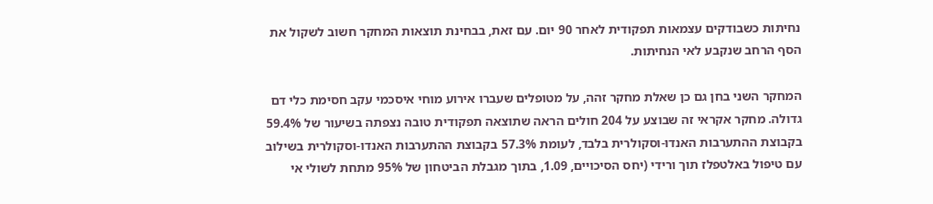נחיתות כשבודקים עצמאות תפקודית לאחר 90 יום. עם זאת, בבחינת תוצאות המחקר חשוב לשקול את הסף הרחב שנקבע לאי הנחיתות.

המחקר השני בחן גם כן שאלת מחקר זהה, על מטופלים שעברו אירוע מוחי איסכמי עקב חסימת כלי דם גדולה. מחקר אקראי זה שבוצע על 204 חולים הראה שתוצאה תפקודית טובה נצפתה בשיעור של 59.4% בקבוצת ההתערבות האנדו-וסקולרית בלבד, לעומת 57.3% בקבוצת ההתערבות האנדו-וסקולרית בשילוב עם טיפול באלטפלז תוך ורידי (יחס הסיכויים, 1.09, בתוך מגבלת הביטחון של 95% מתחת לשולי אי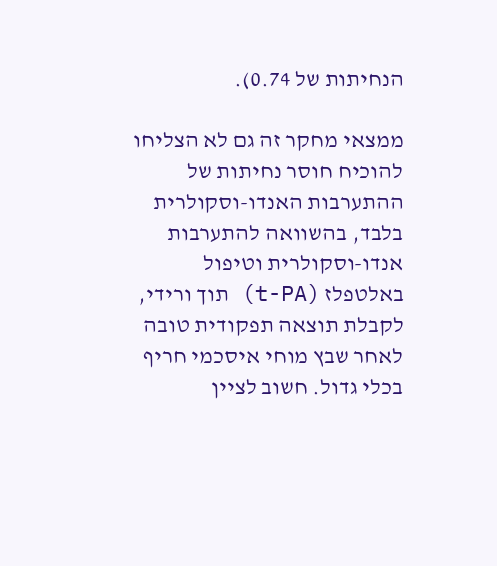הנחיתות של 0.74).

ממצאי מחקר זה גם לא הצליחו להוכיח חוסר נחיתות של ההתערבות האנדו-וסקולרית בלבד, בהשוואה להתערבות אנדו-וסקולרית וטיפול באלטפלז (t-PA) תוך ורידי, לקבלת תוצאה תפקודית טובה לאחר שבץ מוחי איסכמי חריף בכלי גדול. חשוב לציין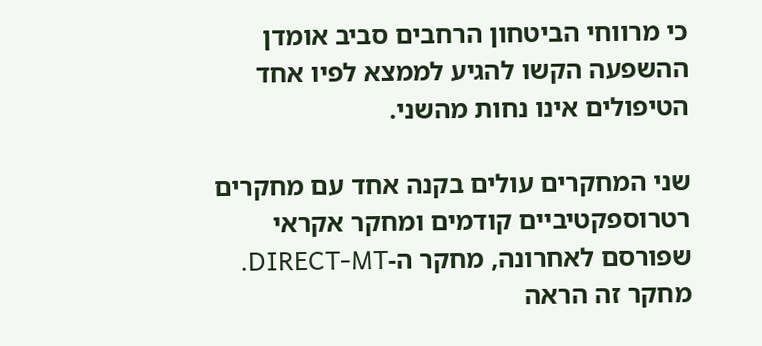כי מרווחי הביטחון הרחבים סביב אומדן ההשפעה הקשו להגיע לממצא לפיו אחד הטיפולים אינו נחות מהשני.

שני המחקרים עולים בקנה אחד עם מחקרים רטרוספקטיביים קודמים ומחקר אקראי שפורסם לאחרונה, מחקר ה-DIRECT-MT. מחקר זה הראה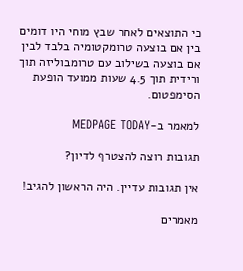כי התוצאים לאחר שבץ מוחי היו דומים בין אם בוצעה טרומקטומיה בלבד לבין אם בוצעה בשילוב עם טרומבוליזה תוך ורידית תוך 4.5 שעות ממועד הופעת הסימפטום.

למאמר ב-MEDPAGE TODAY

תגובות רוצה להצטרף לדיון?

אין תגובות עדיין. היה הראשון להגיב!

מאמרים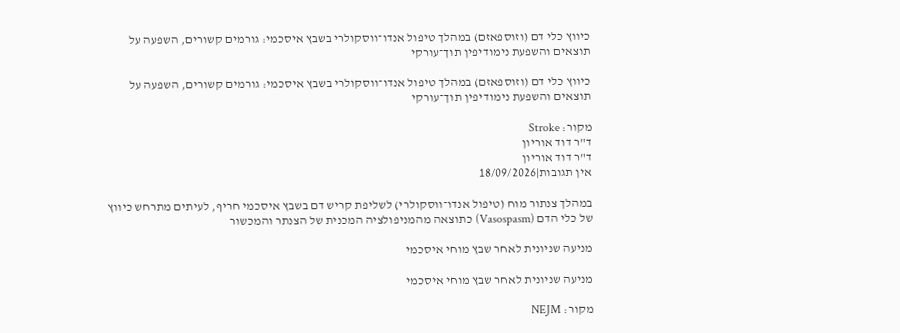כיווץ כלי דם (וזוספאזם) במהלך טיפול אנדו־ווסקולרי בשבץ איסכמי: גורמים קשורים, השפעה על תוצאים והשפעת נימודיפין תוך־עורקי

כיווץ כלי דם (וזוספאזם) במהלך טיפול אנדו־ווסקולרי בשבץ איסכמי: גורמים קשורים, השפעה על תוצאים והשפעת נימודיפין תוך־עורקי

מקור: Stroke
ד"ר דוד אוריון
ד"ר דוד אוריון
אין תגובות|18/09/2026

במהלך צנתור מוח (טיפול אנדו־ווסקולרי) לשליפת קריש דם בשבץ איסכמי חריף, לעיתים מתרחש כיווץ של כלי הדם (Vasospasm) כתוצאה מהמניפולציה המכנית של הצנתר והמכשור

מניעה שניונית לאחר שבץ מוחי איסכמי

מניעה שניונית לאחר שבץ מוחי איסכמי

מקור: NEJM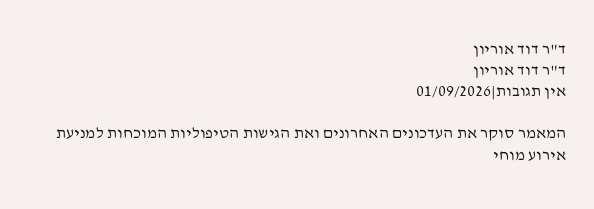ד"ר דוד אוריון
ד"ר דוד אוריון
אין תגובות|01/09/2026

המאמר סוקר את העדכונים האחרונים ואת הגישות הטיפוליות המוכחות למניעת אירוע מוחי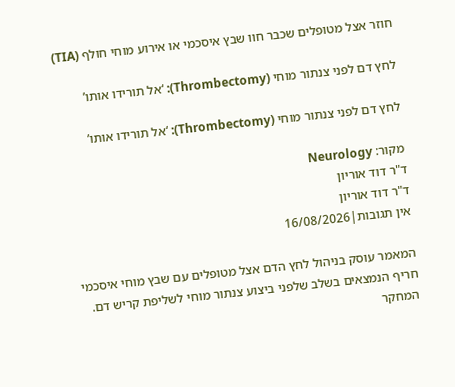חוזר אצל מטופלים שכבר חוו שבץ איסכמי או אירוע מוחי חולף (TIA)

לחץ דם לפני צנתור מוחי (Thrombectomy): ‘אל תורידו אותו’

לחץ דם לפני צנתור מוחי (Thrombectomy): ‘אל תורידו אותו’

מקור: Neurology
ד"ר דוד אוריון
ד"ר דוד אוריון
אין תגובות|16/08/2026

המאמר עוסק בניהול לחץ הדם אצל מטופלים עם שבץ מוחי איסכמי חריף הנמצאים בשלב שלפני ביצוע צנתור מוחי לשליפת קריש דם. המחקר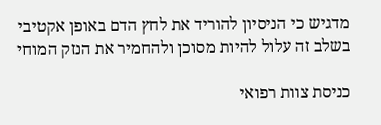מדגיש כי הניסיון להוריד את לחץ הדם באופן אקטיבי בשלב זה עלול להיות מסוכן ולהחמיר את הנזק המוחי

כניסת צוות רפואי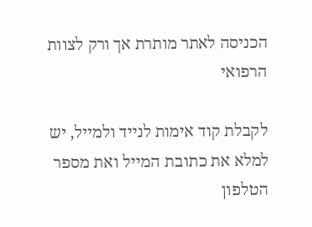הכניסה לאתר מותרת אך ורק לצוות הרפואי

לקבלת קוד אימות לנייד ולמייל, יש למלא את כתובת המייל ואת מספר הטלפון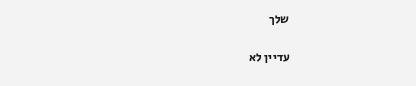שלך

עדיין לא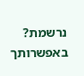נרשמת? באפשרותך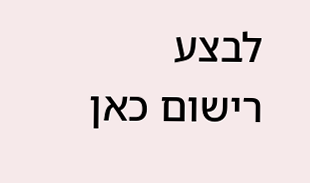לבצע רישום כאן